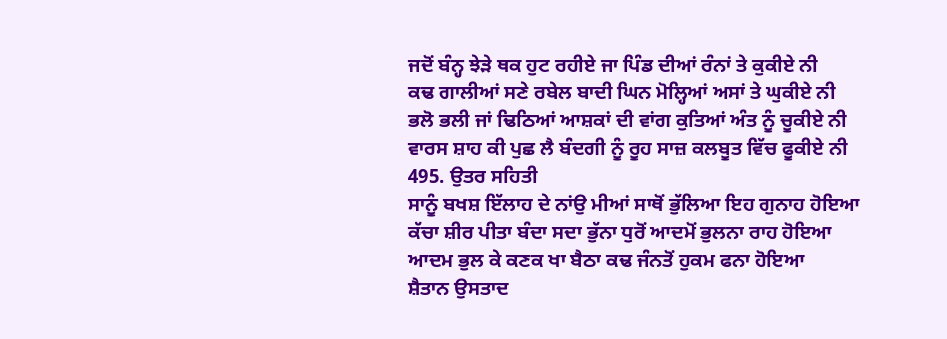ਜਦੋਂ ਬੰਨ੍ਹ ਝੇੜੇ ਥਕ ਹੁਟ ਰਹੀਏ ਜਾ ਪਿੰਡ ਦੀਆਂ ਰੰਨਾਂ ਤੇ ਕੁਕੀਏ ਨੀ
ਕਢ ਗਾਲੀਆਂ ਸਣੇ ਰਬੇਲ ਬਾਦੀ ਘਿਨ ਮੋਲ੍ਹਿਆਂ ਅਸਾਂ ਤੇ ਘੁਕੀਏ ਨੀ
ਭਲੋ ਭਲੀ ਜਾਂ ਢਿਠਿਆਂ ਆਸ਼ਕਾਂ ਦੀ ਵਾਂਗ ਕੁਤਿਆਂ ਅੰਤ ਨੂੰ ਚੂਕੀਏ ਨੀ
ਵਾਰਸ ਸ਼ਾਹ ਕੀ ਪੁਛ ਲੈ ਬੰਦਗੀ ਨੂੰ ਰੂਹ ਸਾਜ਼ ਕਲਬੂਤ ਵਿੱਚ ਫੂਕੀਏ ਨੀ
495. ਉਤਰ ਸਹਿਤੀ
ਸਾਨੂੰ ਬਖਸ਼ ਇੱਲਾਹ ਦੇ ਨਾਂਉ ਮੀਆਂ ਸਾਥੋਂ ਭੁੱਲਿਆ ਇਹ ਗੁਨਾਹ ਹੋਇਆ
ਕੱਚਾ ਸ਼ੀਰ ਪੀਤਾ ਬੰਦਾ ਸਦਾ ਭੁੱਨਾ ਧੁਰੋਂ ਆਦਮੋਂ ਭੁਲਨਾ ਰਾਹ ਹੋਇਆ
ਆਦਮ ਭੁਲ ਕੇ ਕਣਕ ਖਾ ਬੈਠਾ ਕਢ ਜੰਨਤੋਂ ਹੁਕਮ ਫਨਾ ਹੋਇਆ
ਸ਼ੈਤਾਨ ਉਸਤਾਦ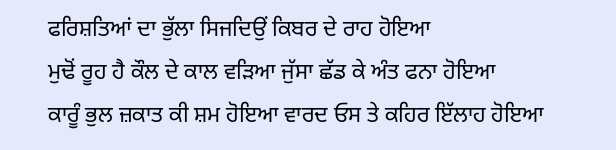ਫਰਿਸ਼ਤਿਆਂ ਦਾ ਭੁੱਲਾ ਸਿਜਦਿਉਂ ਕਿਬਰ ਦੇ ਰਾਹ ਹੋਇਆ
ਮੁਢੋਂ ਰੂਹ ਹੈ ਕੌਲ ਦੇ ਕਾਲ ਵੜਿਆ ਜੁੱਸਾ ਛੱਡ ਕੇ ਅੰਤ ਫਨਾ ਹੋਇਆ
ਕਾਰੂੰ ਭੁਲ ਜ਼ਕਾਤ ਕੀ ਸ਼ਮ ਹੋਇਆ ਵਾਰਦ ਓਸ ਤੇ ਕਹਿਰ ਇੱਲਾਹ ਹੋਇਆ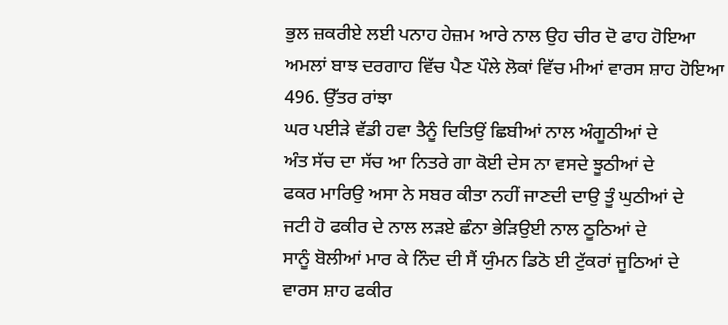ਭੁਲ ਜ਼ਕਰੀਏ ਲਈ ਪਨਾਹ ਹੇਜ਼ਮ ਆਰੇ ਨਾਲ ਉਹ ਚੀਰ ਦੋ ਫਾਹ ਹੋਇਆ
ਅਮਲਾਂ ਬਾਝ ਦਰਗਾਹ ਵਿੱਚ ਪੈਣ ਪੌਲੇ ਲੋਕਾਂ ਵਿੱਚ ਮੀਆਂ ਵਾਰਸ ਸ਼ਾਹ ਹੋਇਆ
496. ਉੱਤਰ ਰਾਂਝਾ
ਘਰ ਪਈੜੇ ਵੱਡੀ ਹਵਾ ਤੈਨੂੰ ਦਿਤਿਉਂ ਛਿਬੀਆਂ ਨਾਲ ਅੰਗੂਠੀਆਂ ਦੇ
ਅੰਤ ਸੱਚ ਦਾ ਸੱਚ ਆ ਨਿਤਰੇ ਗਾ ਕੋਈ ਦੇਸ ਨਾ ਵਸਦੇ ਝੂਠੀਆਂ ਦੇ
ਫਕਰ ਮਾਰਿਉ ਅਸਾ ਨੇ ਸਬਰ ਕੀਤਾ ਨਹੀਂ ਜਾਣਦੀ ਦਾਉ ਤੂੰ ਘੁਠੀਆਂ ਦੇ
ਜਟੀ ਹੋ ਫਕੀਰ ਦੇ ਨਾਲ ਲੜਏ ਛੰਨਾ ਭੇੜਿਉਈ ਨਾਲ ਠੂਠਿਆਂ ਦੇ
ਸਾਨੂੰ ਬੋਲੀਆਂ ਮਾਰ ਕੇ ਨਿੰਦ ਦੀ ਸੈਂ ਯੁੰਮਨ ਡਿਠੋ ਈ ਟੁੱਕਰਾਂ ਜੂਠਿਆਂ ਦੇ
ਵਾਰਸ ਸ਼ਾਹ ਫਕੀਰ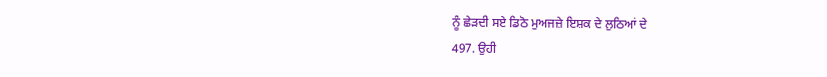ਨੂੰ ਛੇੜਦੀ ਸਏ ਡਿਠੋ ਮੁਅਜਜ਼ੇ ਇਸ਼ਕ ਦੇ ਲੁਠਿਆਂ ਦੇ
497. ਉਹੀ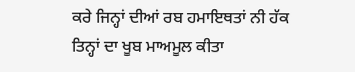ਕਰੇ ਜਿਨ੍ਹਾਂ ਦੀਆਂ ਰਬ ਹਮਾਇਥਤਾਂ ਨੀ ਹੱਕ ਤਿਨ੍ਹਾਂ ਦਾ ਖੂਬ ਮਾਅਮੂਲ ਕੀਤਾ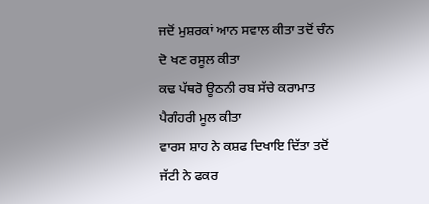ਜਦੋਂ ਮੁਸ਼ਰਕਾਂ ਆਨ ਸਵਾਲ ਕੀਤਾ ਤਦੋਂ ਚੰਨ ਦੋ ਖਣ ਰਸੂਲ ਕੀਤਾ
ਕਢ ਪੱਥਰੋ ਊਠਨੀ ਰਬ ਸੱਚੇ ਕਰਾਮਾਤ ਪੈਗੰਹਰੀ ਮੂਲ ਕੀਤਾ
ਵਾਰਸ ਸ਼ਾਹ ਨੇ ਕਸ਼ਫ ਦਿਖਾਇ ਦਿੱਤਾ ਤਦੋਂ ਜੱਟੀ ਨੇ ਫਕਰ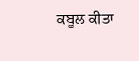ਕਬੂਲ ਕੀਤਾ